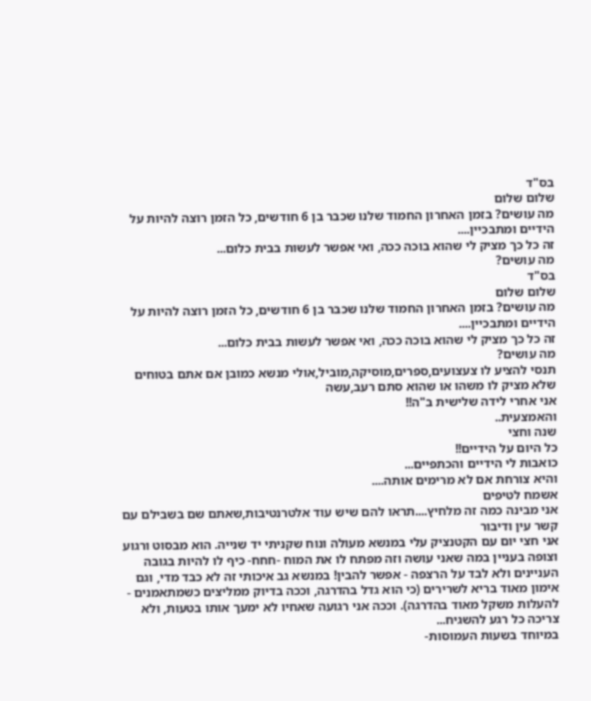בס"ד
שלום שלום
מה עושים? בזמן האחרון החמוד שלנו שכבר בן 6 חודשים, כל הזמן רוצה להיות על הידיים ומתבכיין....
זה כל כך מציק לי שהוא בוכה ככה, ואי אפשר לעשות בבית כלום...
מה עושים?
בס"ד
שלום שלום
מה עושים? בזמן האחרון החמוד שלנו שכבר בן 6 חודשים, כל הזמן רוצה להיות על הידיים ומתבכיין....
זה כל כך מציק לי שהוא בוכה ככה, ואי אפשר לעשות בבית כלום...
מה עושים?
תנסי להציע לו צעצועים,ספרים,מוסיקה,מוביל,אולי מנשא כמובן אם אתם בטוחים שלא מציק לו משהו או שהוא סתם רעב,עשה
אני אחרי לידה שלישית ב"ה!!
והאמצעית..
שנה וחצי
כל היום על הידיים!!
כואבות לי הידיים והכתפיים...
והיא צורחת אם לא מרימים אותה....
אשמח לטיפים
אני מבינה כמה זה מלחיץ....תראו להם שיש עוד אלטרנטיבות,שאתם שם בשבילם עם קשר עין ודיבור
אני חצי יום עם הקטנציק עלי במנשא מעולה ונוח שקניתי יד שנייה. הוא מבסוט ורגוע וצופה בעניין במה שאני עושה וזה מפתח לו את המוח -חחח- כיף לו להיות בגובה העניינים ולא לבד על הרצפה - אפשר להבין! במנשא גב איכותי זה לא כבד מדי, וגם אימון מאוד בריא לשרירים (כי הוא גדל בהדרגה, וככה בדיוק ממליצים כשמתאמנים - להעלות משקל מאוד בהדרגה). וככה אני רגועה שאחיו לא ימעך אותו בטעות, ולא צריכה כל רגע להשגיח...
במיוחד בשעות העמוסות-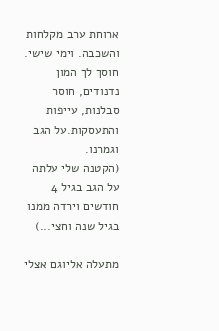ארוחת ערב מקלחות והשכבה. וימי שישי.
חוסך לך המון נדנודים, חוסר סבלנות, עייפות והתעסקות.על הגב וגמרנו.
(הקטנה שלי עלתה על הגב בגיל 4 חודשים וירדה ממנו בגיל שנה וחצי...)

מתעלה אליוגם אצלי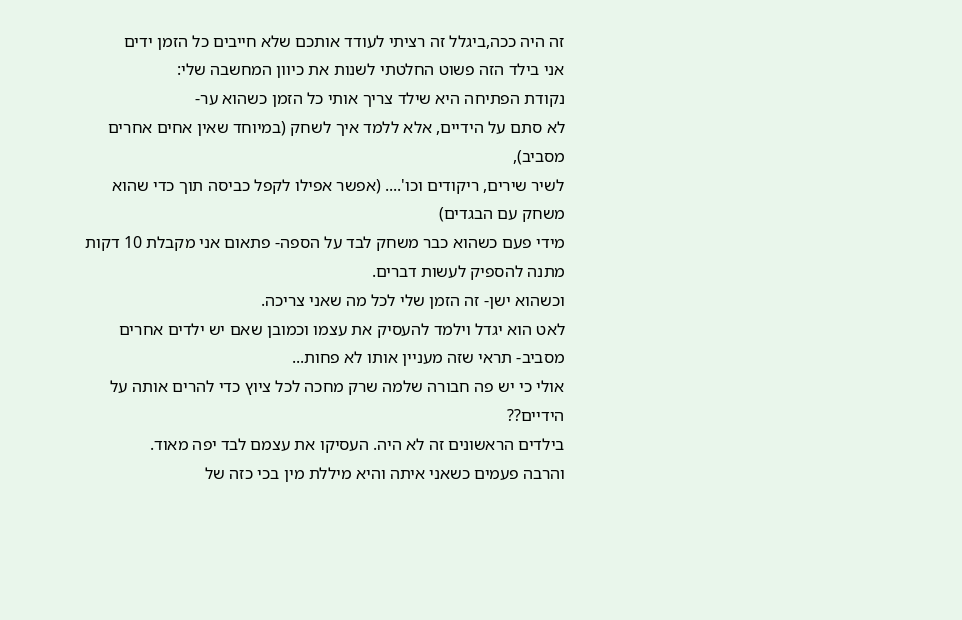זה היה ככה,ביגלל זה רציתי לעודד אותכם שלא חייבים כל הזמן ידים
אני בילד הזה פשוט החלטתי לשנות את כיוון המחשבה שלי:
נקודת הפתיחה היא שילד צריך אותי כל הזמן כשהוא ער-
לא סתם על הידיים, אלא ללמד איך לשחק (במיוחד שאין אחים אחרים מסביב),
לשיר שירים, ריקודים וכו'.... (אפשר אפילו לקפל כביסה תוך כדי שהוא משחק עם הבגדים)
מידי פעם כשהוא כבר משחק לבד על הספה- פתאום אני מקבלת 10 דקות מתנה להספיק לעשות דברים.
וכשהוא ישן- זה הזמן שלי לכל מה שאני צריכה.
לאט הוא יגדל וילמד להעסיק את עצמו וכמובן שאם יש ילדים אחרים מסביב- תראי שזה מעניין אותו לא פחות...
אולי כי יש פה חבורה שלמה שרק מחכה לכל ציוץ כדי להרים אותה על הידיים??
בילדים הראשונים זה לא היה. העסיקו את עצמם לבד יפה מאוד.
והרבה פעמים כשאני איתה והיא מיללת מין בכי כזה של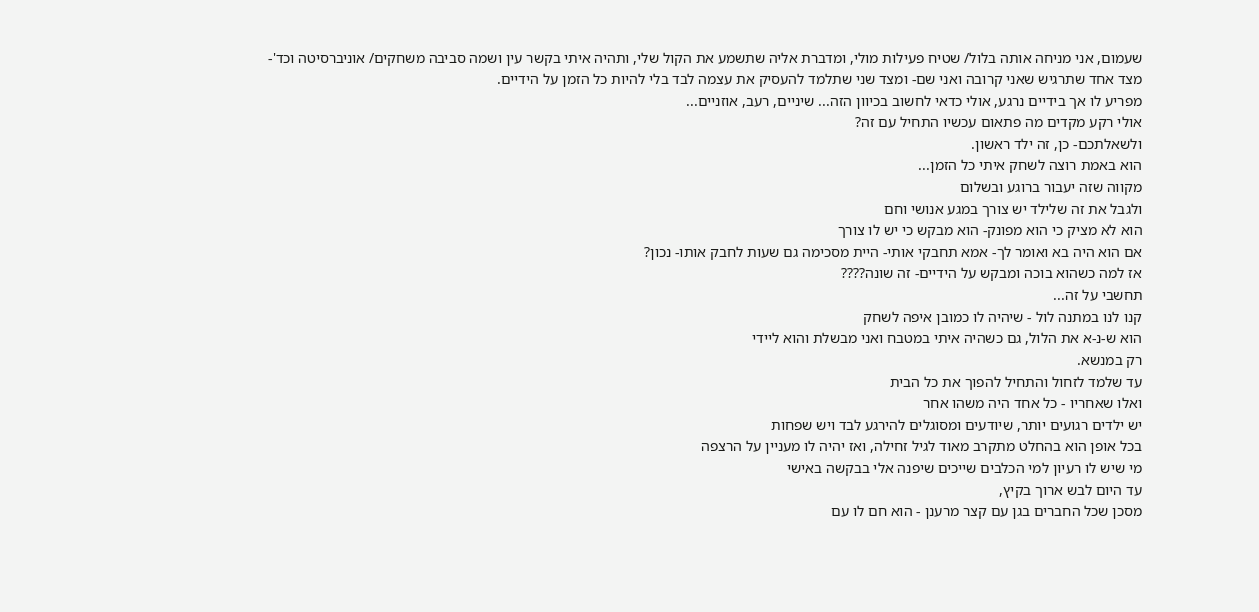שעמום, אני מניחה אותה בלול/ שטיח פעילות מולי, ומדברת אליה שתשמע את הקול שלי, ותהיה איתי בקשר עין ושמה סביבה משחקים/ אוניברסיטה וכד'-
מצד אחד שתרגיש שאני קרובה ואני שם- ומצד שני שתלמד להעסיק את עצמה לבד בלי להיות כל הזמן על הידיים.
מפריע לו אך בידיים נרגע, אולי כדאי לחשוב בכיוון הזה... שיניים, רעב, אוזניים...
אולי רקע מקדים מה פתאום עכשיו התחיל עם זה?
ולשאלתכם- כן, זה ילד ראשון.
הוא באמת רוצה לשחק איתי כל הזמן...
מקווה שזה יעבור ברוגע ובשלום
ולגבל את זה שלילד יש צורך במגע אנושי וחם
הוא לא מציק כי הוא מפונק- הוא מבקש כי יש לו צורך
אם הוא היה בא ואומר לך- אמא תחבקי אותי- היית מסכימה גם שעות לחבק אותו- נכון?
אז למה כשהוא בוכה ומבקש על הידיים- זה שונה????
תחשבי על זה...
קנו לנו במתנה לול - שיהיה לו כמובן איפה לשחק
הוא ש-נ-א את הלול, גם כשהיה איתי במטבח ואני מבשלת והוא ליידי
רק במנשא.
עד שלמד לזחול והתחיל להפוך את כל הבית
ואלו שאחריו - כל אחד היה משהו אחר
יש ילדים רגועים יותר, שיודעים ומסוגלים להירגע לבד ויש שפחות
בכל אופן הוא בהחלט מתקרב מאוד לגיל זחילה, ואז יהיה לו מעניין על הרצפה
מי שיש לו רעיון למי הכלבים שייכים שיפנה אלי בבקשה באישי
עד היום לבש ארוך בקיץ,
מסכן שכל החברים בגן עם קצר מרענן - הוא חם לו עם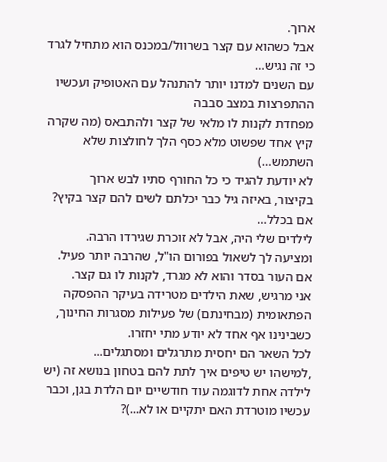ארוך.
אבל כשהוא עם קצר בשרוול/במכנס הוא מתחיל לגרד כי זה נגיש…
עם השנים למדנו יותר להתנהל עם האטופיק ועכשיו ההתפרצות במצב סבבה
מפחדת לקנות לו מלאי של קצר ולהתבאס (מה שקרה קיץ אחד שפשוט מלא כסף הלך לחולצות שלא השתמש…)
לא יודעת להגיד כי כל החורף סתיו לבש ארוך
בקיצור, באיזה גיל כבר יכלתם לשים להם קצר בקיץ? אם בכלל…
לילדים שלי היה, אבל לא זוכרת שגירדו הרבה.
ומציעה לך לשאול בפורום הו"ל, שהרבה יותר פעיל.
אם העור בסדר והוא לא מגרד, לקנות לו גם קצר.
אני מרגיש, שאת הילדים מטרידה בעיקר ההפסקה הפתאומית (מבחינתם) של פעילות מסגרות החינוך, כשבינינו אף אחד לא יודע מתי יחזרו.
לכל השאר הם יחסית מתרגלים ומסתגלים...
,למישהו יש טיפים איך לתת להם בטחון בנושא זה (יש לילדה אחת לדוגמה עוד חודשיים יום הלדת בגן, וכבר עכשיו מוטרדת האם יתקיים או לא...)?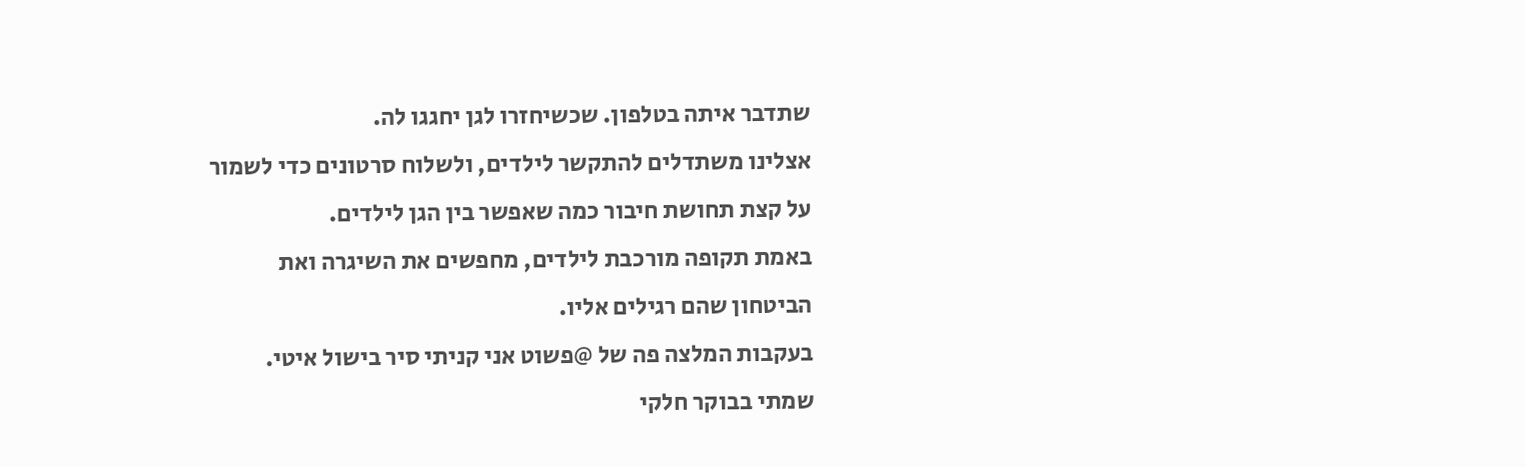שתדבר איתה בטלפון. שכשיחזרו לגן יחגגו לה.
אצלינו משתדלים להתקשר לילדים, ולשלוח סרטונים כדי לשמור על קצת תחושת חיבור כמה שאפשר בין הגן לילדים.
באמת תקופה מורכבת לילדים, מחפשים את השיגרה ואת הביטחון שהם רגילים אליו.
בעקבות המלצה פה של @פשוט אני קניתי סיר בישול איטי.
שמתי בבוקר חלקי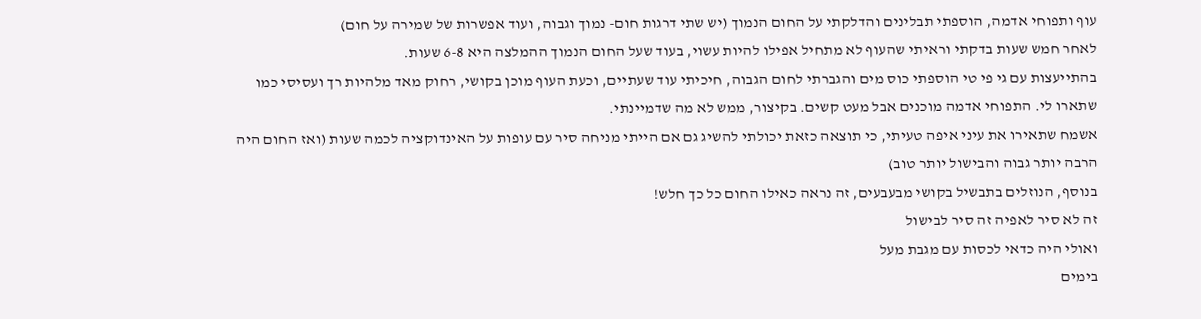עוף ותפוחי אדמה, הוספתי תבלינים והדלקתי על החום הנמוך (יש שתי דרגות חום- נמוך וגבוה, ועוד אפשרות של שמירה על חום)
לאחר חמש שעות בדקתי וראיתי שהעוף לא מתחיל אפילו להיות עשוי, בעוד שעל החום הנמוך ההמלצה היא 6-8 שעות.
בהתייעצות עם גי פי טי הוספתי כוס מים והגברתי לחום הגבוה, חיכיתי עוד שעתיים, וכעת העוף מוכן בקושי, רחוק מאד מלהיות רך ועסיסי כמו
שתארו לי. התפוחי אדמה מוכנים אבל מעט קשים. בקיצור, ממש לא מה שדמיינתי.
אשמח שתאירו את עיני איפה טעיתי, כי תוצאה כזאת יכולתי להשיג גם אם הייתי מניחה סיר עם עופות על האינדוקציה לכמה שעות (ואז החום היה הרבה יותר גבוה והבישול יותר טוב)
בנוסף, הנוזלים בתבשיל בקושי מבעבעים, זה נראה כאילו החום כל כך חלש!
זה לא סיר לאפיה זה סיר לבישול
ואולי היה כדאי לכסות עם מגבת מעל
בימים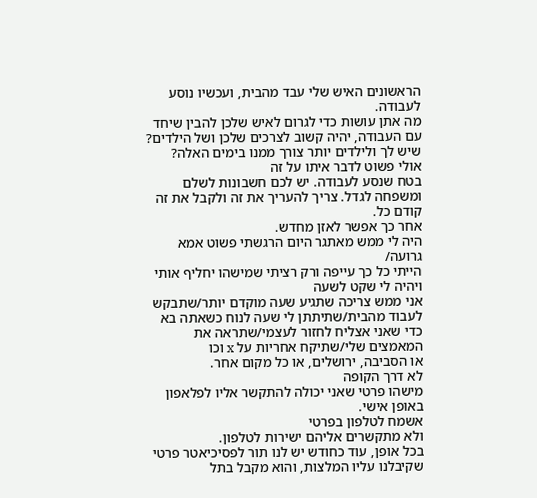הראשונים האיש שלי עבד מהבית, ועכשיו נוסע לעבודה.
מה אתן עושות כדי לגרום לאיש שלכן להבין שיחד עם העבודה, יהיה קשוב לצרכים שלכן ושל הילדים?
שיש לך ולילדים יותר צורך ממנו בימים האלה?
אולי פשוט לדבר איתו על זה
בטח שנסע לעבודה. יש לכם חשבונות לשלם ומשפחה לגדל. צריך להעריך את זה ולקבל את זה קודם כל.
אחר כך אפשר לאזן מחדש.
היה לי ממש מאתגר היום הרגשתי פשוט אמא גרועה/
הייתי כל כך עייפה ורק רציתי שמישהו יחליף אותי ויהיה לי שקט לשעה
אני ממש צריכה שתגיע שעה מוקדם יותר/שתבקש לעבוד מהבית/שתיתתן לי שעה לנוח כשאתה בא כדי שאני אצליח לחזור לעצמי/שתראה את המאמצים שלי/שתיקח אחריות על x וכו
או הסביבה, ירושלים, או כל מקום אחר.
לא דרך הקופה
מישהו פרטי שאני יכולה להתקשר אליו לפלאפון באופן אישי.
אשמח לטלפון בפרטי
ולא מתקשרים אליהם ישירות לטלפון.
בכל אופן, עוד כחודש יש לנו תור לפסיכיאטר פרטי שקיבלנו עליו המלצות, והוא מקבל בתל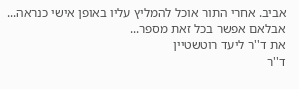אביב. אחרי התור אוכל להמליץ עליו באופן אישי כנראה...
אבלאם אפשר בכל זאת מספר...
את ד''ר ליעד רוטשטיין
ד''ר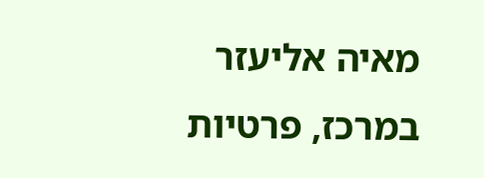מאיה אליעזר
במרכז, פרטיות